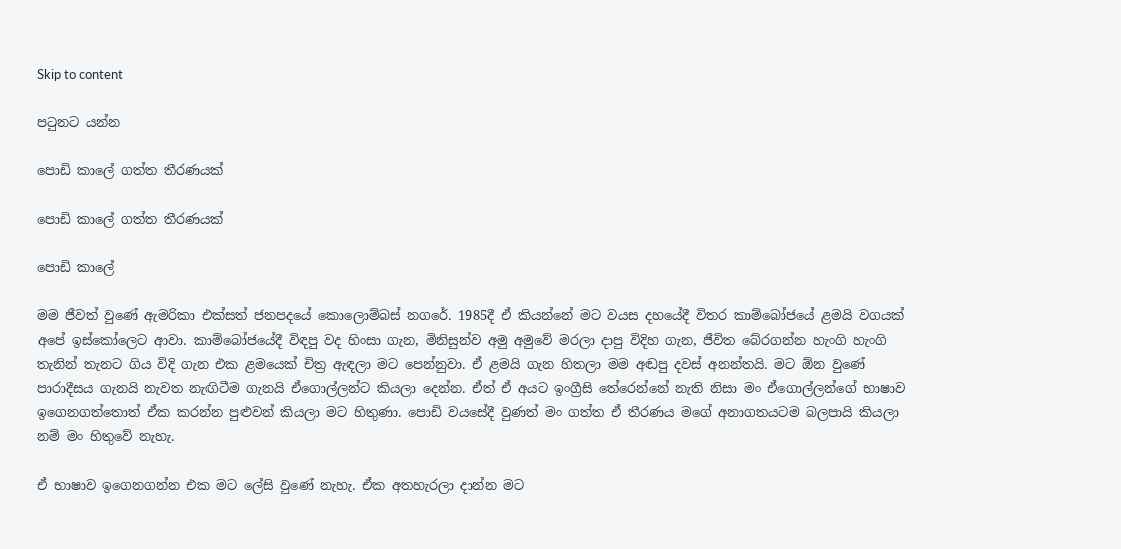Skip to content

පටුනට යන්න

පොඩි කාලේ ගත්ත තීරණයක්

පොඩි කාලේ ගත්ත තීරණයක්

පොඩි කාලේ

මම ජීවත් වුණේ ඇමරිකා එක්සත් ජනපදයේ කොලොම්බස් නගරේ. 1985දී ඒ කියන්නේ මට වයස දහයේදී විතර කාම්බෝජයේ ළමයි වගයක් අපේ ඉස්කෝලෙට ආවා. කාම්බෝජයේදී විඳපු වද හිංසා ගැන, මිනිසුන්ව අමු අමුවේ මරලා දාපු විදිහ ගැන, ජීවිත බේරගන්න හැංගි හැංගි තැනින් තැනට ගිය විදි ගැන එක ළමයෙක් චිත්‍ර ඇඳලා මට පෙන්නුවා. ඒ ළමයි ගැන හිතලා මම අඬපු දවස් අනන්තයි. මට ඕන වුණේ පාරාදීසය ගැනයි නැවත නැඟිටීම ගැනයි ඒගොල්ලන්ට කියලා දෙන්න. ඒත් ඒ අයට ඉංග්‍රීසි තේරෙන්නේ නැති නිසා මං ඒගොල්ලන්ගේ භාෂාව ඉගෙනගත්තොත් ඒක කරන්න පුළුවන් කියලා මට හිතුණා. පොඩි වයසේදී වුණත් මං ගත්ත ඒ තීරණය මගේ අනාගතයටම බලපායි කියලා නම් මං හිතුවේ නැහැ.

ඒ භාෂාව ඉගෙනගන්න එක මට ලේසි වුණේ නැහැ. ඒක අතහැරලා දාන්න මට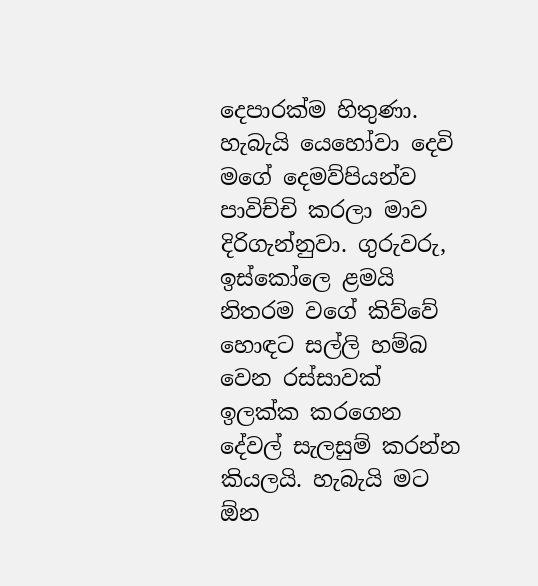දෙපාරක්ම හිතුණා. හැබැයි යෙහෝවා දෙවි මගේ දෙමව්පියන්ව පාවිච්චි කරලා මාව දිරිගැන්නුවා. ගුරුවරු, ඉස්කෝලෙ ළමයි නිතරම වගේ කිව්වේ හොඳට සල්ලි හම්බ වෙන රස්සාවක් ඉලක්ක කරගෙන දේවල් සැලසුම් කරන්න කියලයි. හැබැයි මට ඕන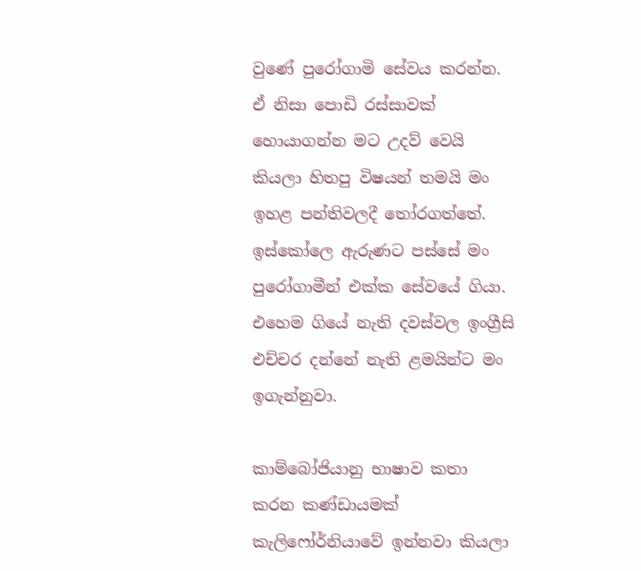වුණේ පුරෝගාමි සේවය කරන්න. ඒ නිසා පොඩි රස්සාවක් හොයාගන්න මට උදව් වෙයි කියලා හිතපු විෂයන් තමයි මං ඉහළ පන්තිවලදී තෝරගත්තේ. ඉස්කෝලෙ ඇරුණට පස්සේ මං පුරෝගාමීන් එක්ක සේවයේ ගියා. එහෙම ගියේ නැති දවස්වල ඉංග්‍රීසි එච්චර දන්නේ නැති ළමයින්ට මං ඉගැන්නුවා.

කාම්බෝජියානු භාෂාව කතා කරන කණ්ඩායමක් කැලිෆෝර්නියාවේ ඉන්නවා කියලා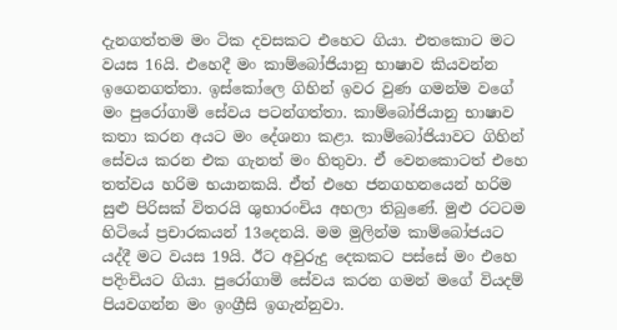දැනගත්තම මං ටික දවසකට එහෙට ගියා. එතකොට මට වයස 16යි. එහෙදී මං කාම්බෝජියානු භාෂාව කියවන්න ඉගෙනගත්තා. ඉස්කෝලෙ ගිහින් ඉවර වුණ ගමන්ම වගේ මං පුරෝගාමි සේවය පටන්ගත්තා. කාම්බෝජියානු භාෂාව කතා කරන අයට මං දේශනා කළා. කාම්බෝජියාවට ගිහින් සේවය කරන එක ගැනත් මං හිතුවා. ඒ වෙනකොටත් එහෙ තත්වය හරිම භයානකයි. ඒත් එහෙ ජනගහනයෙන් හරිම සුළු පිරිසක් විතරයි ශුභාරංචිය අහලා තිබුණේ. මුළු රටටම හිටියේ ප්‍රචාරකයන් 13දෙනයි. මම මුලින්ම කාම්බෝජයට යද්දී මට වයස 19යි. ඊට අවුරුදු දෙකකට පස්සේ මං එහෙ පදිංචියට ගියා. පුරෝගාමි සේවය කරන ගමන් මගේ වියදම් පියවගන්න මං ඉංග්‍රීසි ඉගැන්නුවා.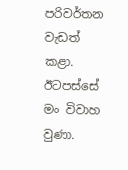පරිවර්තන වැඩත් කළා. ඊටපස්සේ මං විවාහ වුණා.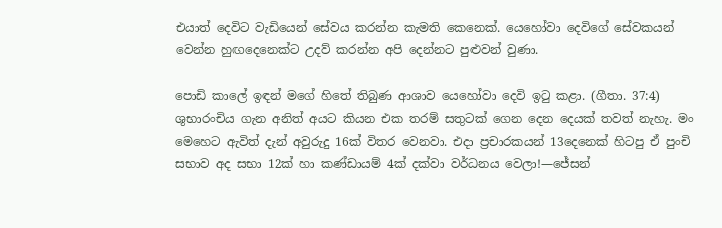එයාත් දෙවිට වැඩියෙන් සේවය කරන්න කැමති කෙනෙක්. යෙහෝවා දෙවිගේ සේවකයන් වෙන්න හුඟදෙනෙක්ට උදව් කරන්න අපි දෙන්නට පුළුවන් වුණා.

පොඩි කාලේ ඉඳන් මගේ හිතේ තිබුණ ආශාව යෙහෝවා දෙවි ඉටු කළා. (ගීතා. 37:4) ශුභාරංචිය ගැන අනිත් අයට කියන එක තරම් සතුටක් ගෙන දෙන දෙයක් තවත් නැහැ. මං මෙහෙට ඇවිත් දැන් අවුරුදු 16ක් විතර වෙනවා. එදා ප්‍රචාරකයන් 13දෙනෙක් හිටපු ඒ පුංචි සභාව අද සභා 12ක් හා කණ්ඩායම් 4ක් දක්වා වර්ධනය වෙලා!—ජේසන්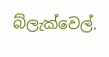බ්ලැක්වෙල්.